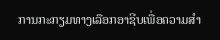ການກະກຽມທາງເລືອກອາຊີບເພື່ອຄວາມສຳ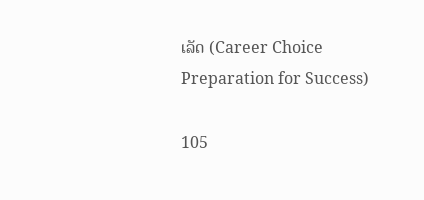ເລັດ (Career Choice Preparation for Success)

105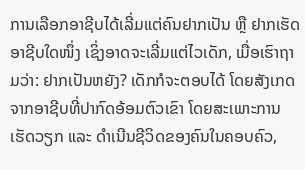ການເລືອກອາຊີບໄດ້ເລີ່ມແຕ່ຄົນຢາກເປັນ ຫຼື ຢາກເຮັດອາຊີບໃດໜຶ່ງ ເຊິ່ງອາດຈະເລີ່ມແຕ່ໄວເດັກ, ເມື່ອເຮົາຖາມວ່າ: ຢາກເປັນຫຍັງ? ເດັກກໍຈະຕອບໄດ້ ໂດຍສັງເກດຈາກອາຊີບທີ່ປາກົດອ້ອມຕົວເຂົາ ໂດຍສະເພາະການເຮັດວຽກ ແລະ ດຳເນີນຊີວິດຂອງຄົນໃນຄອບຄົວ,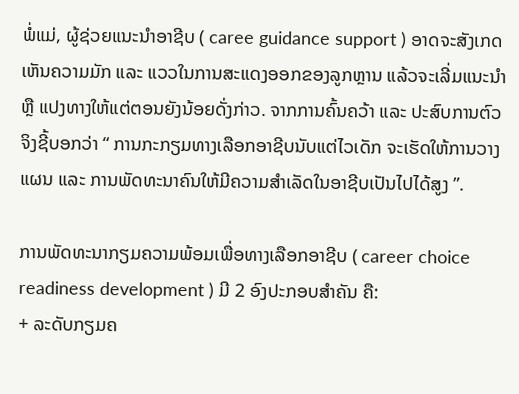ພໍ່ແມ່, ຜູ້ຊ່ວຍແນະນຳອາຊີບ ( caree guidance support ) ອາດຈະສັງເກດເຫັນຄວາມມັກ ແລະ ແວວໃນການສະແດງອອກຂອງລູກຫຼານ ແລ້ວຈະເລີ່ມແນະນຳ ຫຼື ແປງທາງໃຫ້ແຕ່ຕອນຍັງນ້ອຍດັ່ງກ່າວ. ຈາກການຄົ້ນຄວ້າ ແລະ ປະສົບການຕົວຈິງຊີ້ບອກວ່າ “ ການກະກຽມທາງເລືອກອາຊີບນັບແຕ່ໄວເດັກ ຈະເຮັດໃຫ້ການວາງແຜນ ແລະ ການພັດທະນາຄົນໃຫ້ມີຄວາມສຳເລັດໃນອາຊີບເປັນໄປໄດ້ສູງ ”.

ການພັດທະນາກຽມຄວາມພ້ອມເພື່ອທາງເລືອກອາຊີບ ( career choice readiness development ) ມີ 2 ອົງປະກອບສຳຄັນ ຄື:
+ ລະດັບກຽມຄ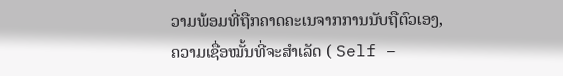ວາມພ້ອມທີ່ຖືກຄາດຄະເນຈາກການນັບຖືຕົວເອງ, ຄວາມເຊື່ອໝັ້ນທີ່ຈະສຳເລັດ ( Self –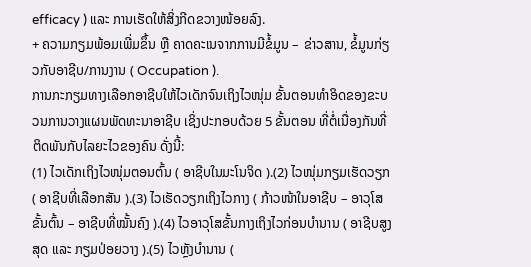efficacy ) ແລະ ການເຮັດໃຫ້ສິ່ງກີດຂວາງໜ້ອຍລົງ.
+ ຄວາມກຽມພ້ອມເພີ່ມຂຶ້ນ ຫຼື ຄາດຄະເນຈາກການມີຂໍ້ມູນ – ຂ່າວສານ, ຂໍ້ມູນກ່ຽວກັບອາຊີບ/ການງານ ( Occupation ).
ການກະກຽມທາງເລືອກອາຊີບໃຫ້ໄວເດັກຈົນເຖິງໄວໜຸ່ມ ຂັ້ນຕອນທຳອິດຂອງຂະບວນການວາງແຜນພັດທະນາອາຊີບ ເຊິ່ງປະກອບດ້ວຍ 5 ຂັ້ນຕອນ ທີ່ຕໍ່ເນື່ອງກັນທີ່ຕິດພັນກັບໄລຍະໄວຂອງຄົນ ດັ່ງນີ້:
(1) ໄວເດັກເຖິງໄວໜຸ່ມຕອນຕົ້ນ ( ອາຊີບໃນມະໂນຈິດ ).(2) ໄວໜຸ່ມກຽມເຮັດວຽກ ( ອາຊີບທີ່ເລືອກສັນ ).(3) ໄວເຮັດວຽກເຖິງໄວກາງ ( ກ້າວໜ້າໃນອາຊີບ – ອາວຸໂສຂັ້ນຕົ້ນ – ອາຊີບທີ່ໝັ້ນຄົງ ).(4) ໄວອາວຸໂສຂັ້ນກາງເຖິງໄວກ່ອນບຳນານ ( ອາຊີບສູງສຸດ ແລະ ກຽມປ່ອຍວາງ ).(5) ໄວຫຼັງບຳນານ (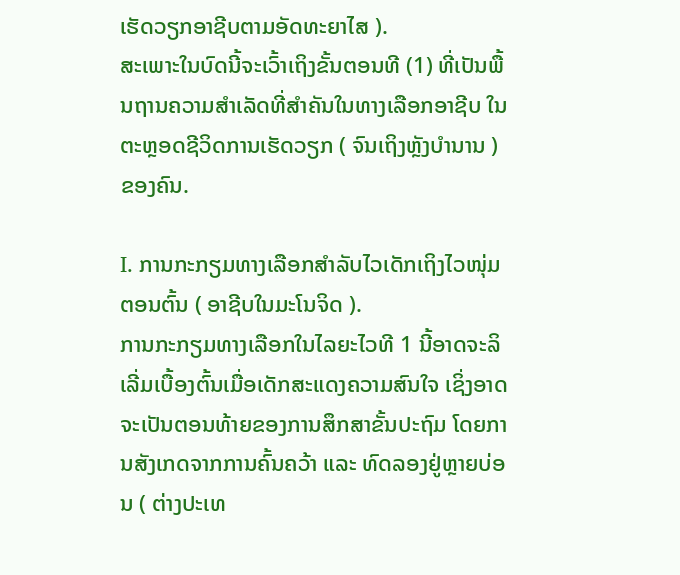ເຮັດວຽກອາຊີບຕາມອັດທະຍາໄສ ).
ສະເພາະໃນບົດນີ້ຈະເວົ້າເຖິງຂັ້ນຕອນທີ (1) ທີ່ເປັນພື້ນຖານຄວາມສຳເລັດທີ່ສຳຄັນໃນທາງເລືອກອາຊີບ ໃນຕະຫຼອດຊີວິດການເຮັດວຽກ ( ຈົນເຖິງຫຼັງບຳນານ ) ຂອງຄົນ.

I. ການກະກຽມທາງເລືອກສຳລັບໄວເດັກເຖິງໄວໜຸ່ມຕອນຕົ້ນ ( ອາຊີບໃນມະໂນຈິດ ).
ການກະກຽມທາງເລືອກໃນໄລຍະໄວທີ 1 ນີ້ອາດຈະລິເລີ່ມເບື້ອງຕົ້ນເມື່ອເດັກສະແດງຄວາມສົນໃຈ ເຊິ່ງອາດຈະເປັນຕອນທ້າຍຂອງການສຶກສາຂັ້ນປະຖົມ ໂດຍການສັງເກດຈາກການຄົ້ນຄວ້າ ແລະ ທົດລອງຢູ່ຫຼາຍບ່ອນ ( ຕ່າງປະເທ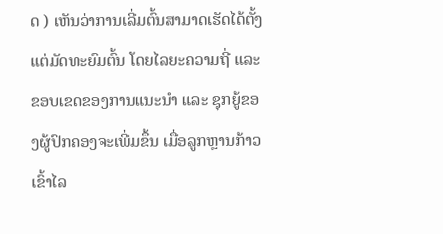ດ ) ເຫັນວ່າການເລີ່ມຕົ້ນສາມາດເຮັດໄດ້ຕັ້ງແຕ່ມັດທະຍົມຕົ້ນ ໂດຍໄລຍະຄວາມຖີ່ ແລະ ຂອບເຂດຂອງການແນະນຳ ແລະ ຊຸກຍູ້ຂອງຜູ້ປົກຄອງຈະເພີ່ມຂຶ້ນ ເມື່ອລູກຫຼານກ້າວເຂົ້າໄລ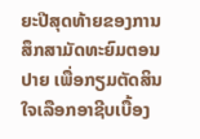ຍະປີສຸດທ້າຍຂອງການສຶກສາມັດທະຍົມຕອນປາຍ ເພື່ອກຽມຕັດສິນໃຈເລືອກອາຊີບເບື້ອງ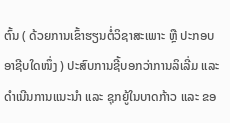ຕົ້ນ ( ດ້ວຍການເຂົ້າຮຽນຕໍ່ວິຊາສະເພາະ ຫຼື ປະກອບອາຊີບໃດໜຶ່ງ ) ປະສົບການຊີ້ບອກວ່າການລິເລີ່ມ ແລະ ດຳເນີນການແນະນຳ ແລະ ຊຸກຍູ້ໃນບາດກ້າວ ແລະ ຂອ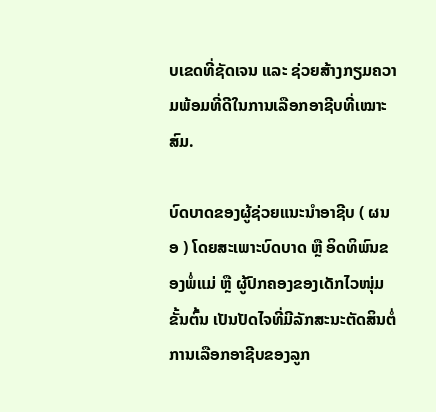ບເຂດທີ່ຊັດເຈນ ແລະ ຊ່ວຍສ້າງກຽມຄວາມພ້ອມທີ່ດີໃນການເລືອກອາຊີບທີ່ເໝາະສົມ.

ບົດບາດຂອງຜູ້ຊ່ວຍແນະນຳອາຊີບ ( ຜນອ ) ໂດຍສະເພາະບົດບາດ ຫຼື ອິດທິພົນຂອງພໍ່ແມ່ ຫຼື ຜູ້ປົກຄອງຂອງເດັກໄວໜຸ່ມຂັ້ນຕົ້ນ ເປັນປັດໄຈທີ່ມີລັກສະນະຕັດສິນຕໍ່ການເລືອກອາຊີບຂອງລູກ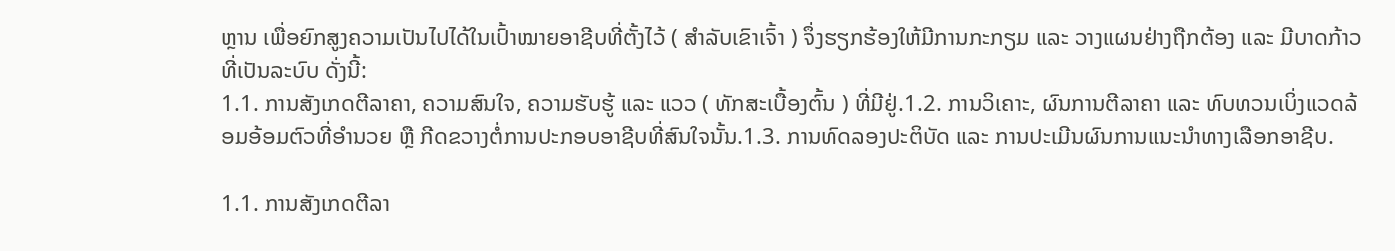ຫຼານ ເພື່ອຍົກສູງຄວາມເປັນໄປໄດ້ໃນເປົ້າໝາຍອາຊີບທີ່ຕັ້ງໄວ້ ( ສຳລັບເຂົາເຈົ້າ ) ຈຶ່ງຮຽກຮ້ອງໃຫ້ມີການກະກຽມ ແລະ ວາງແຜນຢ່າງຖືກຕ້ອງ ແລະ ມີບາດກ້າວທີ່ເປັນລະບົບ ດັ່ງນີ້:
1.1. ການສັງເກດຕີລາຄາ, ຄວາມສົນໃຈ, ຄວາມຮັບຮູ້ ແລະ ແວວ ( ທັກສະເບື້ອງຕົ້ນ ) ທີ່ມີຢູ່.1.2. ການວິເຄາະ, ຜົນການຕີລາຄາ ແລະ ທົບທວນເບິ່ງແວດລ້ອມອ້ອມຕົວທີ່ອຳນວຍ ຫຼື ກີດຂວາງຕໍ່ການປະກອບອາຊີບທີ່ສົນໃຈນັ້ນ.1.3. ການທົດລອງປະຕິບັດ ແລະ ການປະເມີນຜົນການແນະນຳທາງເລືອກອາຊີບ.

1.1. ການສັງເກດຕີລາ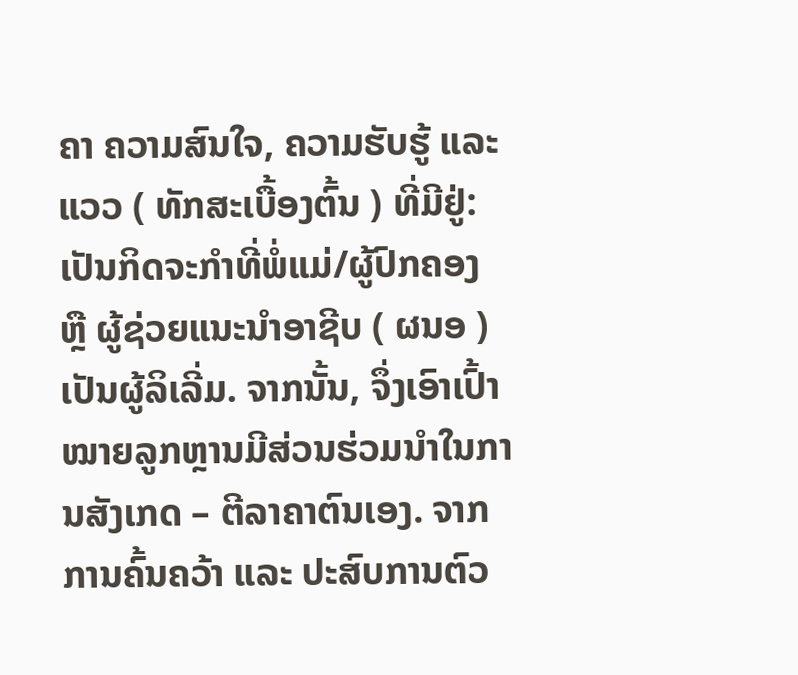ຄາ ຄວາມສົນໃຈ, ຄວາມຮັບຮູ້ ແລະ ແວວ ( ທັກສະເບື້ອງຕົ້ນ ) ທີ່ມີຢູ່:
ເປັນກິດຈະກຳທີ່ພໍ່ແມ່/ຜູ້ປົກຄອງ ຫຼື ຜູ້ຊ່ວຍແນະນຳອາຊີບ ( ຜນອ ) ເປັນຜູ້ລິເລີ່ມ. ຈາກນັ້ນ, ຈຶ່ງເອົາເປົ້າໝາຍລູກຫຼານມີສ່ວນຮ່ວມນຳໃນການສັງເກດ – ຕີລາຄາຕົນເອງ. ຈາກການຄົ້ນຄວ້າ ແລະ ປະສົບການຕົວ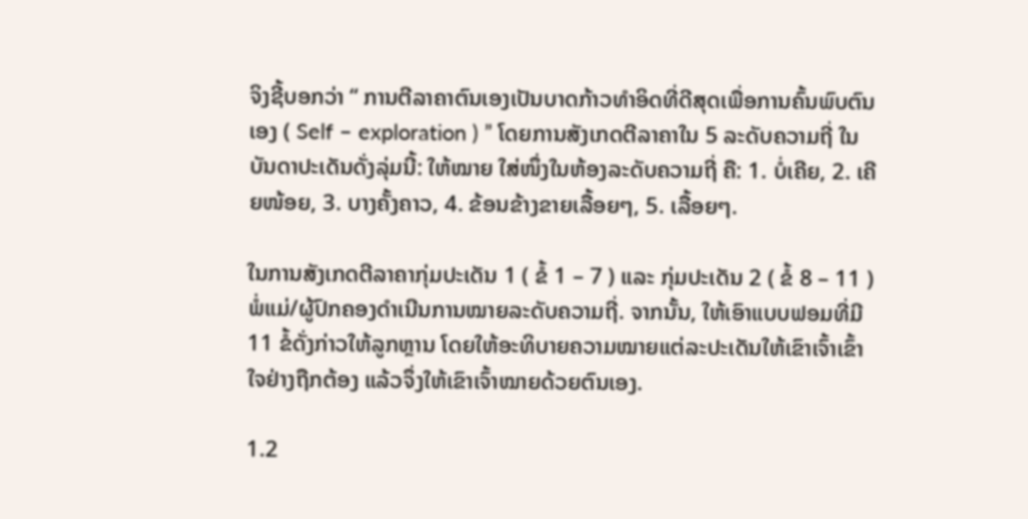ຈິງຊີ້ບອກວ່າ “ ການຕີລາຄາຕົນເອງເປັນບາດກ້າວທຳອິດທີ່ດີສຸດເພື່ອການຄົ້ນພົບຕົນເອງ ( Self – exploration ) ” ໂດຍການສັງເກດຕີລາຄາໃນ 5 ລະດັບຄວາມຖີ່ ໃນບັນດາປະເດັນດັ່ງລຸ່ມນີ້: ໃຫ້ໝາຍ ໃສ່ໜຶ່ງໃນຫ້ອງລະດັບຄວາມຖີ່ ຄື: 1. ບໍ່ເຄີຍ, 2. ເຄີຍໜ້ອຍ, 3. ບາງຄັ້ງຄາວ, 4. ຂ້ອນຂ້າງຂາຍເລື້ອຍໆ, 5. ເລື້ອຍໆ.

ໃນການສັງເກດຕີລາຄາກຸ່ມປະເດັນ 1 ( ຂໍ້ 1 – 7 ) ແລະ ກຸ່ມປະເດັນ 2 ( ຂໍ້ 8 – 11 ) ພໍ່ແມ່/ຜູ້ປົກຄອງດຳເນີນການໝາຍລະດັບຄວາມຖີ່. ຈາກນັ້ນ, ໃຫ້ເອົາແບບຟອມທີ່ມີ 11 ຂໍ້ດັ່ງກ່າວໃຫ້ລູກຫຼານ ໂດຍໃຫ້ອະທິບາຍຄວາມໝາຍແຕ່ລະປະເດັນໃຫ້ເຂົາເຈົ້າເຂົ້າໃຈຢ່າງຖືກຕ້ອງ ແລ້ວຈຶ່ງໃຫ້ເຂົາເຈົ້າໝາຍດ້ວຍຕົນເອງ.

1.2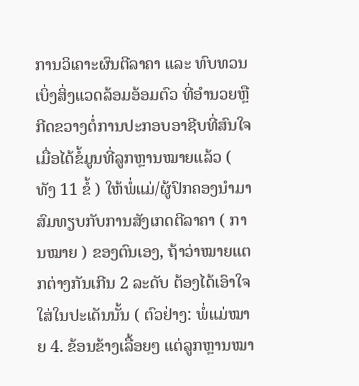ການວິເຄາະຜົນຕີລາຄາ ແລະ ທົບທວນເບິ່ງສິ່ງແວດລ້ອມອ້ອມຕົວ ທີ່ອຳນວຍຫຼື ກີດຂວາງຕໍ່ການປະກອບອາຊີບທີ່ສົນໃຈ
ເມື່ອໄດ້ຂໍ້ມູນທີ່ລູກຫຼານໝາຍແລ້ວ ( ທັງ 11 ຂໍ້ ) ໃຫ້ພໍ່ແມ່/ຜູ້ປົກຄອງນຳມາສົມທຽບກັບການສັງເກດຕີລາຄາ ( ການໝາຍ ) ຂອງຕົນເອງ, ຖ້າວ່າໝາຍແຕກຕ່າງກັນເກີນ 2 ລະດັບ ຕ້ອງໄດ້ເອົາໃຈໃສ່ໃນປະເດັນນັ້ນ ( ຕົວຢ່າງ: ພໍ່ແມ່ໝາຍ 4. ຂ້ອນຂ້າງເລື້ອຍໆ ແຕ່ລູກຫຼານໝາ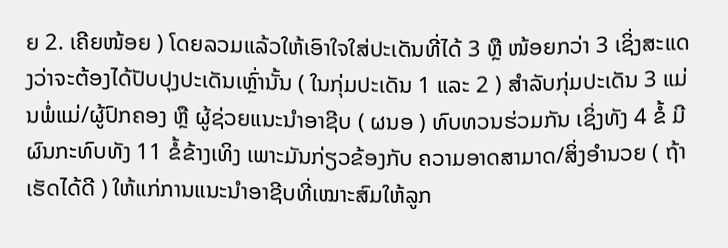ຍ 2. ເຄີຍໜ້ອຍ ) ໂດຍລວມແລ້ວໃຫ້ເອົາໃຈໃສ່ປະເດັນທີ່ໄດ້ 3 ຫຼື ໜ້ອຍກວ່າ 3 ເຊິ່ງສະແດງວ່າຈະຕ້ອງໄດ້ປັບປຸງປະເດັນເຫຼົ່ານັ້ນ ( ໃນກຸ່ມປະເດັນ 1 ແລະ 2 ) ສຳລັບກຸ່ມປະເດັນ 3 ແມ່ນພໍ່ແມ່/ຜູ້ປົກຄອງ ຫຼື ຜູ້ຊ່ວຍແນະນຳອາຊີບ ( ຜນອ ) ທົບທວນຮ່ວມກັນ ເຊິ່ງທັງ 4 ຂໍ້ ມີຜົນກະທົບທັງ 11 ຂໍ້ຂ້າງເທິງ ເພາະມັນກ່ຽວຂ້ອງກັບ ຄວາມອາດສາມາດ/ສິ່ງອຳນວຍ ( ຖ້າເຮັດໄດ້ດີ ) ໃຫ້ແກ່ການແນະນຳອາຊີບທີ່ເໝາະສົມໃຫ້ລູກ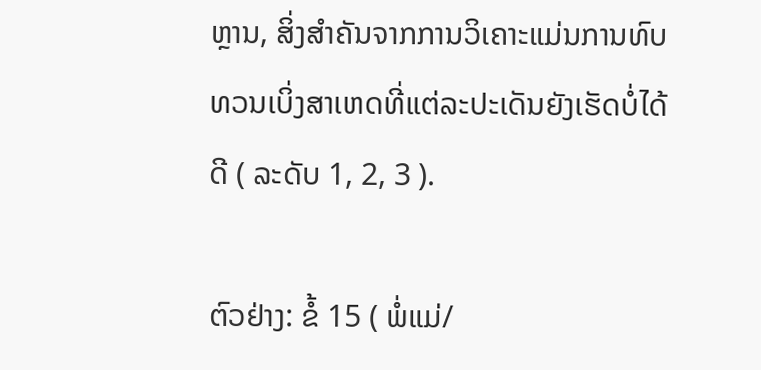ຫຼານ, ສິ່ງສຳຄັນຈາກການວິເຄາະແມ່ນການທົບທວນເບິ່ງສາເຫດທີ່ແຕ່ລະປະເດັນຍັງເຮັດບໍ່ໄດ້ດີ ( ລະດັບ 1, 2, 3 ).

ຕົວຢ່າງ: ຂໍ້ 15 ( ພໍ່ແມ່/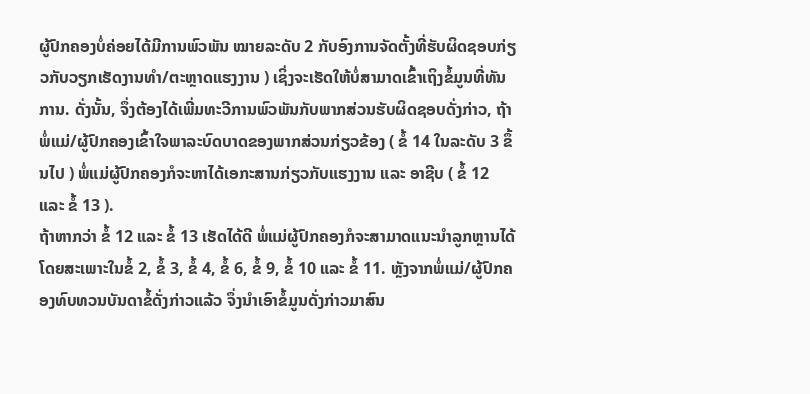ຜູ້ປົກຄອງບໍ່ຄ່ອຍໄດ້ມີການພົວພັນ ໝາຍລະດັບ 2 ກັບອົງການຈັດຕັ້ງທີ່ຮັບຜິດຊອບກ່ຽວກັບວຽກເຮັດງານທຳ/ຕະຫຼາດແຮງງານ ) ເຊິ່ງຈະເຮັດໃຫ້ບໍ່ສາມາດເຂົ້າເຖິງຂໍ້ມູນທີ່ທັນການ. ດັ່ງນັ້ນ, ຈຶ່ງຕ້ອງໄດ້ເພີ່ມທະວີການພົວພັນກັບພາກສ່ວນຮັບຜິດຊອບດັ່ງກ່າວ, ຖ້າພໍ່ແມ່/ຜູ້ປົກຄອງເຂົ້າໃຈພາລະບົດບາດຂອງພາກສ່ວນກ່ຽວຂ້ອງ ( ຂໍ້ 14 ໃນລະດັບ 3 ຂຶ້ນໄປ ) ພໍ່ແມ່ຜູ້ປົກຄອງກໍຈະຫາໄດ້ເອກະສານກ່ຽວກັບແຮງງານ ແລະ ອາຊີບ ( ຂໍ້ 12 ແລະ ຂໍ້ 13 ).
ຖ້າຫາກວ່າ ຂໍ້ 12 ແລະ ຂໍ້ 13 ເຮັດໄດ້ດີ ພໍ່ແມ່ຜູ້ປົກຄອງກໍຈະສາມາດແນະນຳລູກຫຼານໄດ້ ໂດຍສະເພາະໃນຂໍ້ 2, ຂໍ້ 3, ຂໍ້ 4, ຂໍ້ 6, ຂໍ້ 9, ຂໍ້ 10 ແລະ ຂໍ້ 11. ຫຼັງຈາກພໍ່ແມ່/ຜູ້ປົກຄອງທົບທວນບັນດາຂໍ້ດັ່ງກ່າວແລ້ວ ຈຶ່ງນຳເອົາຂໍ້ມູນດັ່ງກ່າວມາສົນ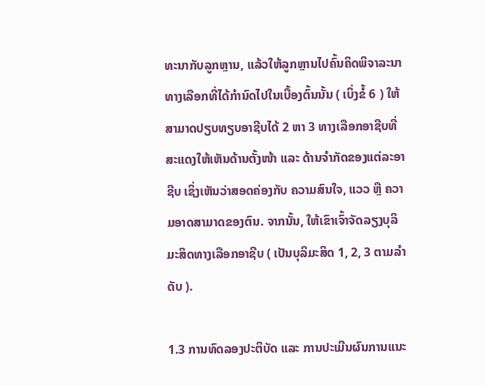ທະນາກັບລູກຫຼານ, ແລ້ວໃຫ້ລູກຫຼານໄປຄົ້ນຄິດພິຈາລະນາທາງເລືອກທີ່ໄດ້ກຳນົດໄປໃນເບື້ອງຕົ້ນນັ້ນ ( ເບິ່ງຂໍ້ 6 ) ໃຫ້ສາມາດປຽບທຽບອາຊີບໄດ້ 2 ຫາ 3 ທາງເລືອກອາຊີບທີ່ສະແດງໃຫ້ເຫັນດ້ານຕັ້ງໜ້າ ແລະ ດ້ານຈຳກັດຂອງແຕ່ລະອາຊີບ ເຊິ່ງເຫັນວ່າສອດຄ່ອງກັບ ຄວາມສົນໃຈ, ແວວ ຫຼື ຄວາມອາດສາມາດຂອງຕົນ. ຈາກນັ້ນ, ໃຫ້ເຂົາເຈົ້າຈັດລຽງບຸລິມະສິດທາງເລືອກອາຊີບ ( ເປັນບຸລິມະສິດ 1, 2, 3 ຕາມລຳດັບ ).

1.3 ການທົດລອງປະຕິບັດ ແລະ ການປະເມີນຜົນການແນະ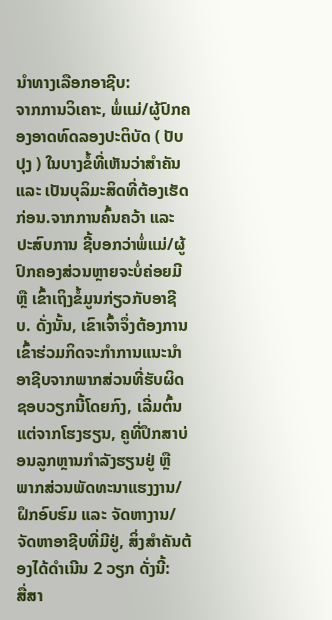ນຳທາງເລືອກອາຊີບ:
ຈາກການວິເຄາະ, ພໍ່ແມ່/ຜູ້ປົກຄອງອາດທົດລອງປະຕິບັດ ( ປັບປຸງ ) ໃນບາງຂໍ້ທີ່ເຫັນວ່າສຳຄັນ ແລະ ເປັນບຸລິມະສິດທີ່ຕ້ອງເຮັດກ່ອນ.ຈາກການຄົ້ນຄວ້າ ແລະ ປະສົບການ ຊີ້ບອກວ່າພໍ່ແມ່/ຜູ້ປົກຄອງສ່ວນຫຼາຍຈະບໍ່ຄ່ອຍມີ ຫຼື ເຂົ້າເຖິງຂໍ້ມູນກ່ຽວກັບອາຊີບ. ດັ່ງນັ້ນ, ເຂົາເຈົ້າຈຶ່ງຕ້ອງການເຂົ້າຮ່ວມກິດຈະກຳການແນະນຳອາຊີບຈາກພາກສ່ວນທີ່ຮັບຜິດຊອບວຽກນີ້ໂດຍກົງ, ເລີ່ມຕົ້ນແຕ່ຈາກໂຮງຮຽນ, ຄູທີ່ປຶກສາບ່ອນລູກຫຼານກຳລັງຮຽນຢູ່ ຫຼື ພາກສ່ວນພັດທະນາແຮງງານ/ຝຶກອົບຮົມ ແລະ ຈັດຫາງານ/ຈັດຫາອາຊີບທີ່ມີຢູ່, ສິ່ງສຳຄັນຕ້ອງໄດ້ດຳເນີນ 2 ວຽກ ດັ່ງນີ້:
ສື່ສາ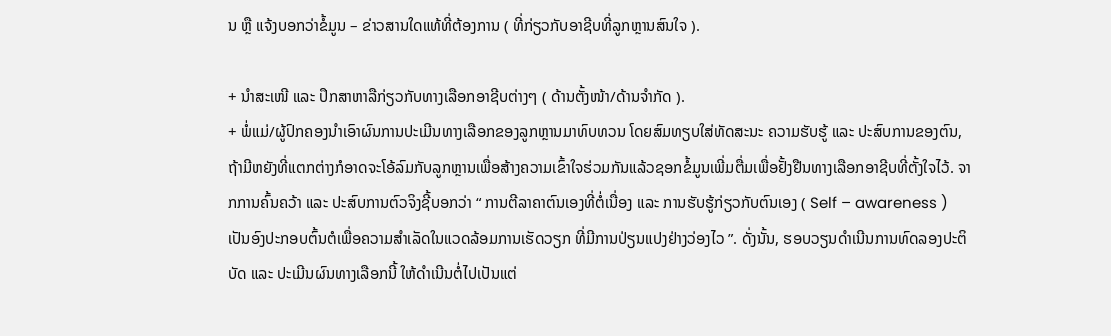ນ ຫຼື ແຈ້ງບອກວ່າຂໍ້ມູນ – ຂ່າວສານໃດແທ້ທີ່ຕ້ອງການ ( ທີ່ກ່ຽວກັບອາຊີບທີ່ລູກຫຼານສົນໃຈ ).

+ ນໍາສະເໜີ ແລະ ປຶກສາຫາລືກ່ຽວກັບທາງເລືອກອາຊີບຕ່າງໆ ( ດ້ານຕັ້ງໜ້າ/ດ້ານຈຳກັດ ).
+ ພໍ່ແມ່/ຜູ້ປົກຄອງນຳເອົາຜົນການປະເມີນທາງເລືອກຂອງລູກຫຼານມາທົບທວນ ໂດຍສົມທຽບໃສ່ທັດສະນະ ຄວາມຮັບຮູ້ ແລະ ປະສົບການຂອງຕົນ, ຖ້າມີຫຍັງທີ່ແຕກຕ່າງກໍອາດຈະໂອ້ລົມກັບລູກຫຼານເພື່ອສ້າງຄວາມເຂົ້າໃຈຮ່ວມກັນແລ້ວຊອກຂໍ້ມູນເພີ່ມຕື່ມເພື່ອຢັ້ງຢືນທາງເລືອກອາຊີບທີ່ຕັ້ງໃຈໄວ້. ຈາກການຄົ້ນຄວ້າ ແລະ ປະສົບການຕົວຈິງຊີ້ບອກວ່າ “ ການຕີລາຄາຕົນເອງທີ່ຕໍ່ເນື່ອງ ແລະ ການຮັບຮູ້ກ່ຽວກັບຕົນເອງ ( Self – awareness ) ເປັນອົງປະກອບຕົ້ນຕໍເພື່ອຄວາມສຳເລັດໃນແວດລ້ອມການເຮັດວຽກ ທີ່ມີການປ່ຽນແປງຢ່າງວ່ອງໄວ ”. ດັ່ງນັ້ນ, ຮອບວຽນດຳເນີນການທົດລອງປະຕິບັດ ແລະ ປະເມີນຜົນທາງເລືອກນີ້ ໃຫ້ດຳເນີນຕໍ່ໄປເປັນແຕ່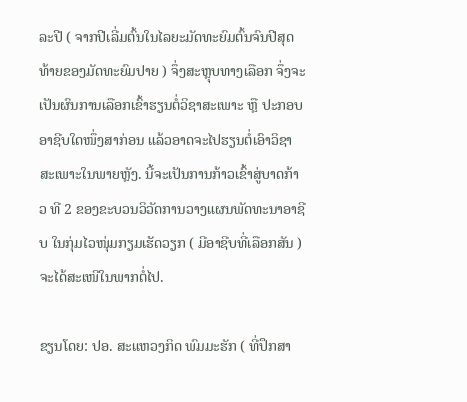ລະປີ ( ຈາກປີເລີ່ມຕົ້ນໃນໄລຍະມັດທະຍົມຕົ້ນຈົນປີສຸດທ້າຍຂອງມັດທະຍົມປາຍ ) ຈຶ່ງສະຫຼຸບທາງເລືອກ ຈຶ່ງຈະເປັນຜົນການເລືອກເຂົ້າຮຽນຕໍ່ວິຊາສະເພາະ ຫຼື ປະກອບອາຊີບໃດໜຶ່ງສາກ່ອນ ແລ້ວອາດຈະໄປຮຽນຕໍ່ເອົາວິຊາສະເພາະໃນພາຍຫຼັງ. ນີ້ຈະເປັນການກ້າວເຂົ້າສູ່ບາດກ້າວ ທີ 2 ຂອງຂະບວນວິວັດການວາງແຜນພັດທະນາອາຊີບ ໃນກຸ່ມໄວໜຸ່ມກຽມເຮັດວຽກ ( ມີອາຊີບທີ່ເລືອກສັນ ) ຈະໄດ້ສະເໜີໃນພາກຕໍ່ໄປ.

ຂຽນໂດຍ: ປອ. ສະແຫວງກິດ ພົມມະຮັກ ( ທີ່ປຶກສາ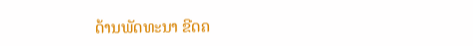ດ້ານພັດທະນາ ຂີດຄ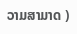ວາມສາມາດ )